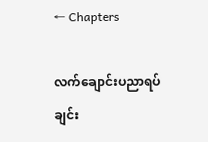← Chapters

လက်ချောင်းပညာရပ်ချင်း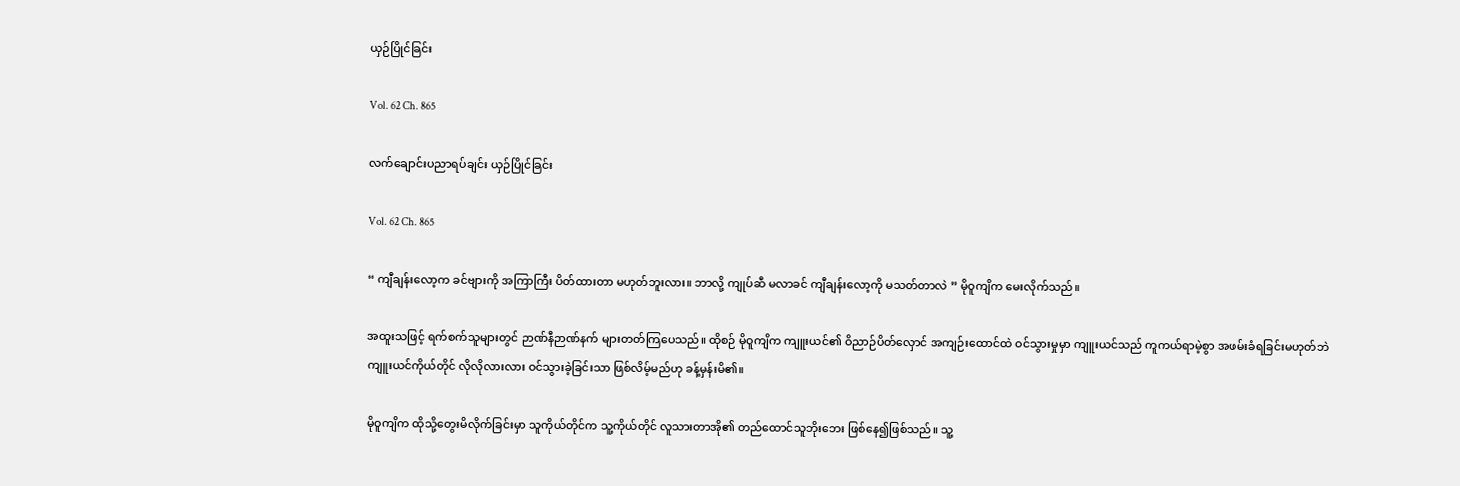ယှဉ်ပြိုင်ခြင်း

Vol. 62 Ch. 865

လက်ချောင်းပညာရပ်ချင်း ယှဉ်ပြိုင်ခြင်း

Vol. 62 Ch. 865

“ ကျီချန်းလော့က ခင်ဗျားကို အကြာကြီး ပိတ်ထားတာ မဟုတ်ဘူးလား။ ဘာလို့ ကျုပ်ဆီ မလာခင် ကျီချန်းလော့ကို မသတ်တာလဲ ” မိုဝူကျိက မေးလိုက်သည်။

အထူးသဖြင့် ရက်စက်သူများတွင် ဉာဏ်နီဉာဏ်နက် များတတ်ကြပေသည်။ ထိုစဉ် မိုဝူကျိက ကျူးယင်၏ ဝိညာဉ်ပိတ်လှောင် အကျဉ်းထောင်ထဲ ဝင်သွားမှုမှာ ကျူးယင်သည် ကူကယ်ရာမဲ့စွာ အဖမ်းခံရခြင်းမဟုတ်ဘဲ ကျူးယင်ကိုယ်တိုင် လိုလိုလားလား ဝင်သွားခဲ့ခြင်းသာ ဖြစ်လိမ့်မည်ဟု ခန့်မှန်းမိ၏။

မိုဝူကျိက ထိုသို့တွေးမိလိုက်ခြင်းမှာ သူကိုယ်တိုင်က သူ့ကိုယ်တိုင် လူသားတာအို၏ တည်ထောင်သူဘိုးဘေး ဖြစ်နေ၍ဖြစ်သည်။ သူ့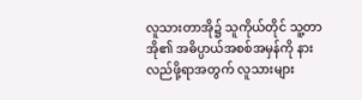လူသားတာအို၌ သူကိုယ်တိုင် သူ့တာအို၏ အဓိပ္ပာယ်အစစ်အမှန်ကို နားလည်ဖို့ရာအတွက် လူသားများ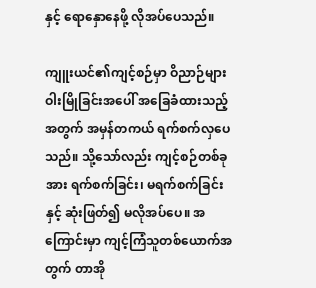နှင့် ရောနှောနေဖို့ လိုအပ်ပေသည်။

ကျူးယင်၏ကျင့်စဉ်မှာ ဝိညာဉ်များ ဝါးမြိုခြင်းအပေါ် အခြေခံထားသည့်အတွက် အမှန်တကယ် ရက်စက်လှပေသည်။ သို့သော်လည်း ကျင့်စဉ်တစ်ခုအား ရက်စက်ခြင်း၊ မရက်စက်ခြင်းနှင့် ဆုံးဖြတ်၍ မလိုအပ်ပေ။ အကြောင်းမှာ ကျင့်ကြံသူတစ်ယောက်အတွက် တာအို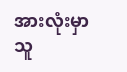အားလုံးမှာ သူ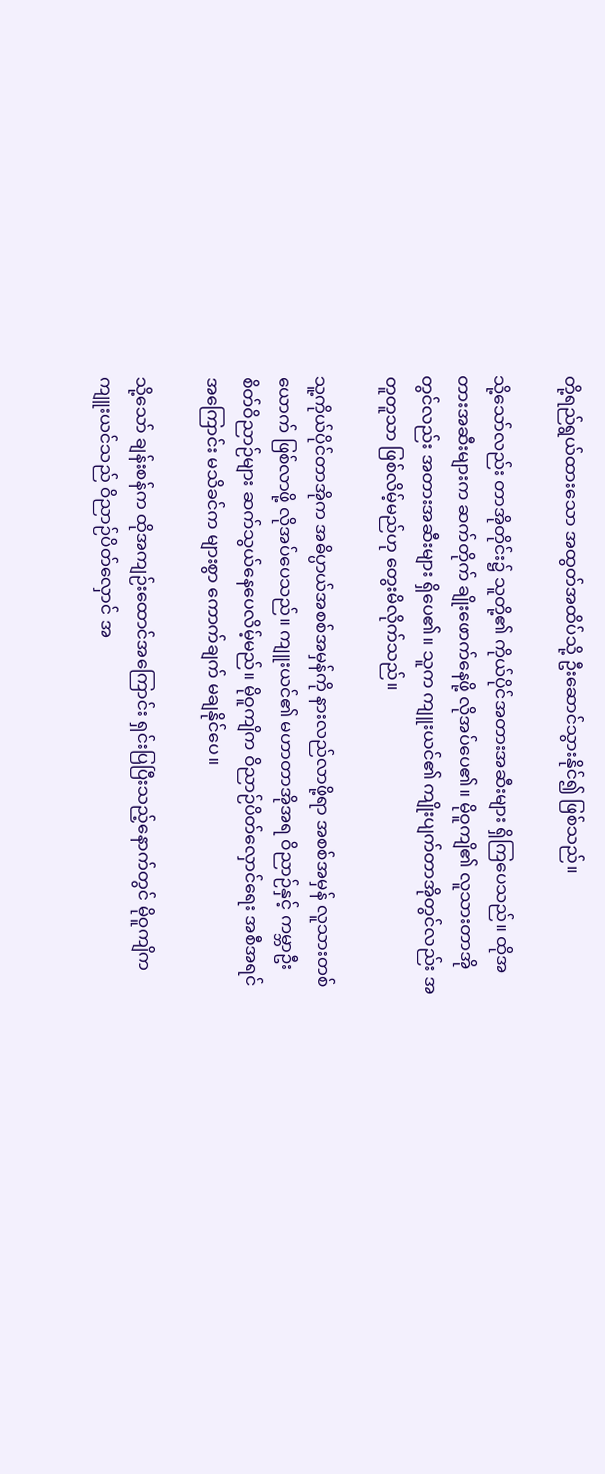တို့ရည်ရွယ်ထားသော အထွတ်အထိပ်သို့ ဦးဆောင်သွားနိုင်၍ ဖြစ်သည်။

သို့သော်လည်း တာအိုတိုင်း၌ သူတို့၏ ကိုယ်ပိုင်အတားအဆီးများ ရှိကြပေသည်။ ထိုအတားအဆီးများက ဆက်တိုက် ချိုးဖောက်နေဖို့ လိုအပ်ပေ၏။ မိုဝူကျိ၏ လူသားတာအိုတွင်လည်း အတားအဆီးများ ရှိပေ၏။ သူက ကျူးယင်၏ ကျိုးပျက်တာအိုတွင်လည်း အတူတူသာ ဖြစ်လိမ့်မည်ဟု တွေးမိလိုက်သည်။

သူ့ကိုယ်ပိုင်တာအိုက အဓိပ္ပာယ်အစစ်အမှန်ကို နားလည်လာဖို့ရာ အစစ်အမှန် လူသားတစ်ယောက် ဖြစ်လာဖို့ လိုအပ်ပေသည်။ ကျူးယင်၏ မဟာတာအိုအရ ဝိညာဉ်နှင့် ကမ္ဘာဦး စိတ်ဝိညာဉ်များ ဆက်သွယ်နေပေလိမ့်မည်။ မိုဝူကျိက ဝိညာဉ်ပိတ်လှောင်ရေး အစီအရင်အကြောင်း မသိခင်က များစွာ ကောက်ချက် မချနိုင်ပေ။

သို့သော် ချန်းစန်က ထိုအကျဉ်းထောင်အကြောင်း ရှင်းပြပြီးသည့်နောက်တွင် မိုဝူကျိက ကျူးယင်သည် ဝိညာဉ်ပိတ်လှောင် အ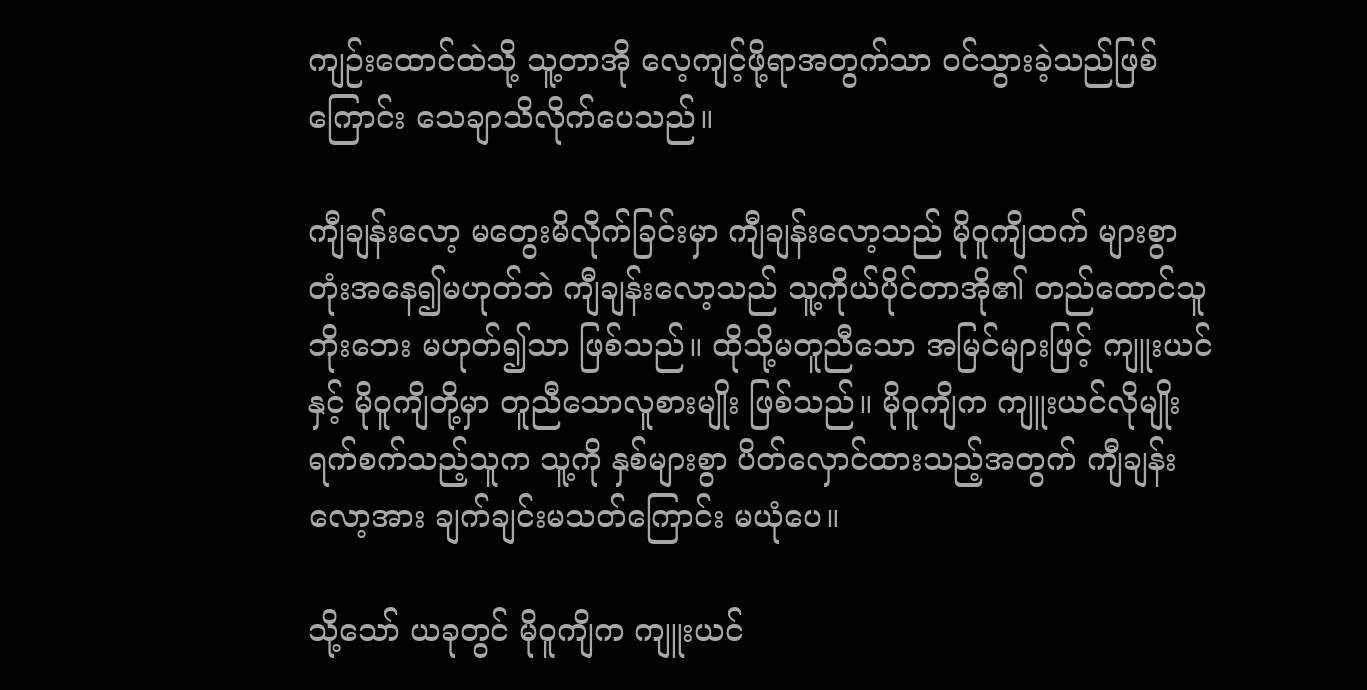ကျဉ်းထောင်ထဲသို့ သူ့တာအို လေ့ကျင့်ဖို့ရာအတွက်သာ ဝင်သွားခဲ့သည်ဖြစ်ကြောင်း သေချာသိလိုက်ပေသည်။

ကျီချန်းလော့ မတွေးမိလိုက်ခြင်းမှာ ကျီချန်းလော့သည် မိုဝူကျိထက် များစွာ တုံးအနေ၍မဟုတ်ဘဲ ကျီချန်းလော့သည် သူ့ကိုယ်ပိုင်တာအို၏ တည်ထောင်သူဘိုးဘေး မဟုတ်၍သာ ဖြစ်သည်။ ထိုသို့မတူညီသော အမြင်များဖြင့် ကျူးယင်နှင့် မိုဝူကျိတို့မှာ တူညီသောလူစားမျိုး ဖြစ်သည်။ မိုဝူကျိက ကျူးယင်လိုမျိုး ရက်စက်သည့်သူက သူ့ကို နှစ်များစွာ ပိတ်လှောင်ထားသည့်အတွက် ကျီချန်းလော့အား ချက်ချင်းမသတ်ကြောင်း မယုံပေ။

သို့သော် ယခုတွင် မိုဝူကျိက ကျူးယင်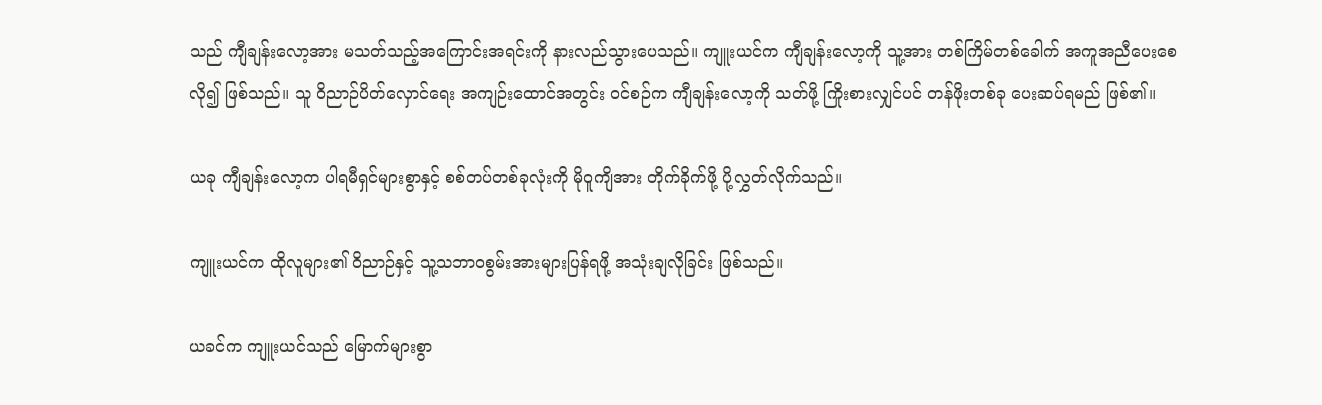သည် ကျီချန်းလော့အား မသတ်သည့်အကြောင်းအရင်းကို နားလည်သွားပေသည်။ ကျူးယင်က ကျီချန်းလော့ကို သူ့အား တစ်ကြိမ်တစ်ခေါက် အကူအညီပေးစေလို၍ ဖြစ်သည်။ သူ ဝိညာဉ်ပိတ်လှောင်ရေး အကျဉ်းထောင်အတွင်း ဝင်စဉ်က ကျီချန်းလော့ကို သတ်ဖို့ ကြိုးစားလျှင်ပင် တန်ဖိုးတစ်ခု ပေးဆပ်ရမည် ဖြစ်၏။

ယခု ကျီချန်းလော့က ပါရမီရှင်များစွာနှင့် စစ်တပ်တစ်ခုလုံးကို မိုဝူကျိအား တိုက်ခိုက်ဖို့ ပို့လွှတ်လိုက်သည်။

ကျူးယင်က ထိုလူများ၏ ဝိညာဉ်နှင့် သူ့သဘာဝစွမ်းအားများပြန်ရဖို့ အသုံးချလိုခြင်း ဖြစ်သည်။

ယခင်က ကျူးယင်သည် မြောက်များစွာ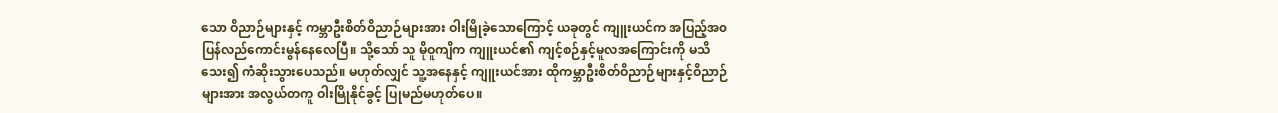သော ဝိညာဉ်များနှင့် ကမ္ဘာဦးစိတ်ဝိညာဉ်များအား ဝါးမြိုခဲ့သောကြောင့် ယခုတွင် ကျူးယင်က အပြည့်အ၀ ပြန်လည်ကောင်းမွန်နေလေပြီ။ သို့သော် သူ မိုဝူကျိက ကျူးယင်၏ ကျင့်စဉ်နှင့်မူလအကြောင်းကို မသိသေး၍ ကံဆိုးသွားပေသည်။ မဟုတ်လျှင် သူ့အနေနှင့် ကျူးယင်အား ထိုကမ္ဘာဦးစိတ်ဝိညာဉ်များနှင့်ဝိညာဉ်များအား အလွယ်တကူ ဝါးမြိုနိုင်ခွင့် ပြုမည်မဟုတ်ပေ။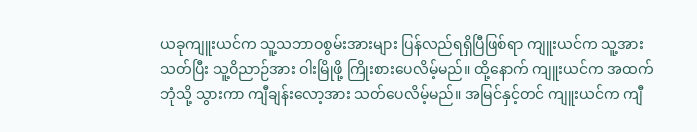ယခုကျူးယင်က သူ့သဘာဝစွမ်းအားများ ပြန်လည်ရရှိပြီဖြစ်ရာ ကျူးယင်က သူ့အားသတ်ပြီး သူ့ဝိညာဉ်အား ဝါးမြိုဖို့ ကြိုးစားပေလိမ့်မည်။ ထို့နောက် ကျူးယင်က အထက်ဘုံသို့ သွားကာ ကျီချန်းလော့အား သတ်ပေလိမ့်မည်။ အမြင်နှင့်တင် ကျူးယင်က ကျီ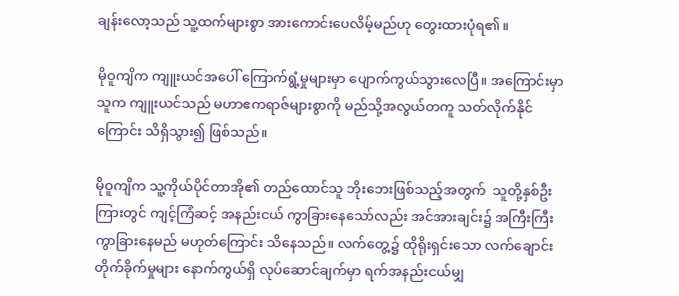ချန်းလော့သည် သူ့ထက်များစွာ အားကောင်းပေလိမ့်မည်ဟု တွေးထားပုံရ၏။

မိုဝူကျိက ကျူးယင်အပေါ် ကြောက်ရွံ့မှုများမှာ ပျောက်ကွယ်သွားလေပြီ။ အကြောင်းမှာ သူက ကျူးယင်သည် မဟာဧကရာဇ်များစွာကို မည်သို့အလွယ်တကူ သတ်လိုက်နိုင်ကြောင်း သိရှိသွား၍ ဖြစ်သည်။

မိုဝူကျိက သူ့ကိုယ်ပိုင်တာအို၏ တည်ထောင်သူ ဘိုးဘေးဖြစ်သည့်အတွက်  သူတို့နှစ်ဦးကြားတွင် ကျင့်ကြံဆင့် အနည်းငယ် ကွာခြားနေသော်လည်း အင်အားချင်း၌ အကြီးကြီး ကွာခြားနေမည် မဟုတ်ကြောင်း သိနေသည်။ လက်တွေ့၌ ထိုရိုးရှင်းသော လက်ချောင်းတိုက်ခိုက်မှုများ နောက်ကွယ်ရှိ လုပ်ဆောင်ချက်မှာ ရက်အနည်းငယ်မျှ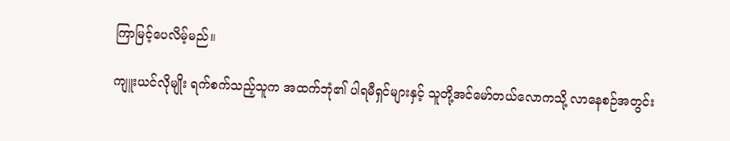ကြာမြင့်ပေလိမ့်မည်။

ကျူးယင်လိုမျိုး ရက်စက်သည့်သူက အထက်ဘုံ၏ ပါရမီရှင်များနှင့် သူတို့အင်မော်တယ်လောကသို့ လာနေစဉ်အတွင်း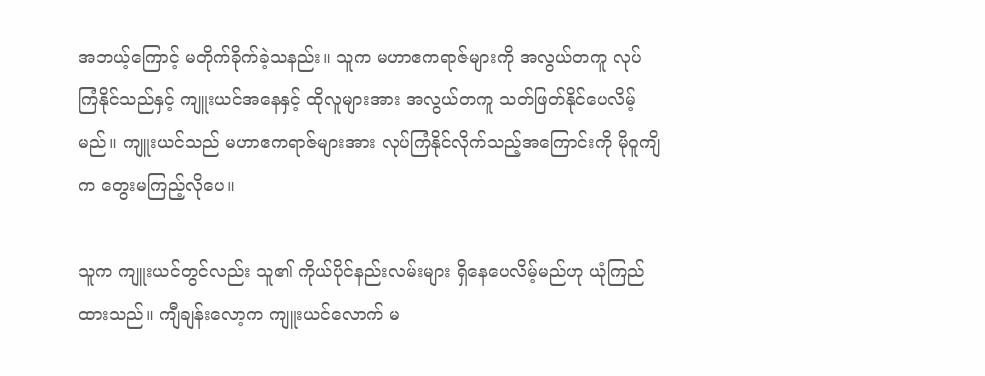အဘယ့်ကြောင့် မတိုက်ခိုက်ခဲ့သနည်း။ သူက မဟာဧကရာဇ်များကို အလွယ်တကူ လုပ်ကြံနိုင်သည်နှင့် ကျူးယင်အနေနှင့် ထိုလူများအား အလွယ်တကူ သတ်ဖြတ်နိုင်ပေလိမ့်မည်။ ကျူးယင်သည် မဟာဧကရာဇ်များအား လုပ်ကြံနိုင်လိုက်သည့်အကြောင်းကို မိုဝူကျိက တွေးမကြည့်လိုပေ။

သူက ကျူးယင်တွင်လည်း သူ၏ ကိုယ်ပိုင်နည်းလမ်းများ ရှိနေပေလိမ့်မည်ဟု ယုံကြည်ထားသည်။ ကျီချန်းလော့က ကျူးယင်လောက် မ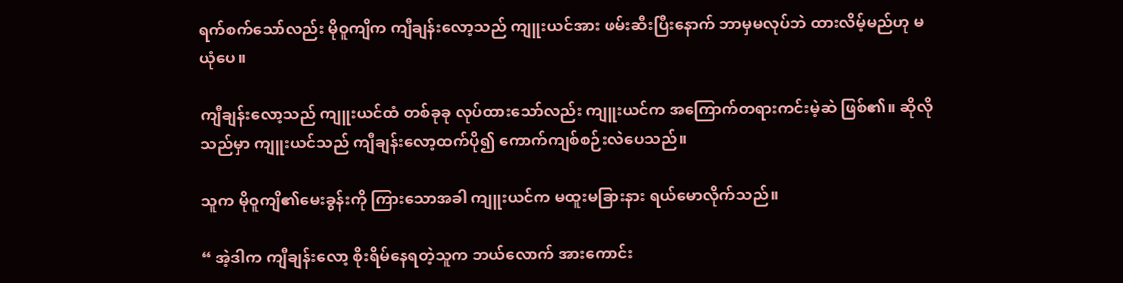ရက်စက်သော်လည်း မိုဝူကျိက ကျီချန်းလော့သည် ကျူးယင်အား ဖမ်းဆီးပြီးနောက် ဘာမှမလုပ်ဘဲ ထားလိမ့်မည်ဟု မယုံပေ။

ကျီချန်းလော့သည် ကျူးယင်ထံ တစ်ခုခု လုပ်ထားသော်လည်း ကျူးယင်က အကြောက်တရားကင်းမဲ့ဆဲ ဖြစ်၏။ ဆိုလိုသည်မှာ ကျူးယင်သည် ကျီချန်းလော့ထက်ပို၍ ကောက်ကျစ်စဉ်းလဲပေသည်။

သူက မိုဝူကျိ၏မေးခွန်းကို ကြားသောအခါ ကျူးယင်က မထူးမခြားနား ရယ်မောလိုက်သည်။

“ အဲ့ဒါက ကျီချန်းလော့ စိုးရိမ်နေရတဲ့သူက ဘယ်လောက် အားကောင်း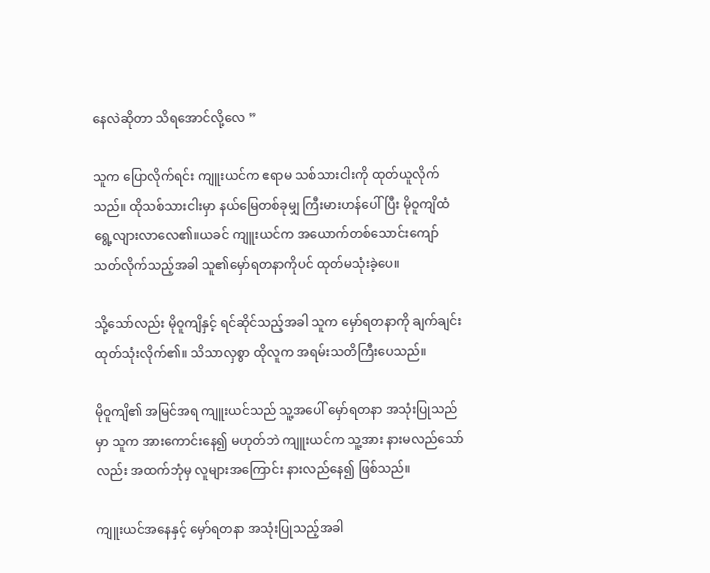နေလဲဆိုတာ သိရအောင်လို့လေ ”

သူက ပြောလိုက်ရင်း ကျူးယင်က ဧရာမ သစ်သားငါးကို ထုတ်ယူလိုက်သည်။ ထိုသစ်သားငါးမှာ နယ်မြေတစ်ခုမျှ ကြီးမားဟန်ပေါ်ပြီး မိုဝူကျိထံ ရွေ့လျားလာလေ၏။ယခင် ကျူးယင်က အယောက်တစ်သောင်းကျော် သတ်လိုက်သည့်အခါ သူ၏မှော်ရတနာကိုပင် ထုတ်မသုံးခဲ့ပေ။

သို့သော်လည်း မိုဝူကျိနှင့် ရင်ဆိုင်သည့်အခါ သူက မှော်ရတနာကို ချက်ချင်း ထုတ်သုံးလိုက်၏။ သိသာလှစွာ ထိုလူက အရမ်းသတိကြီးပေသည်။

မိုဝူကျိ၏ အမြင်အရ ကျူးယင်သည် သူ့အပေါ် မှော်ရတနာ အသုံးပြုသည်မှာ သူက အားကောင်းနေ၍ မဟုတ်ဘဲ ကျူးယင်က သူ့အား နားမလည်သော်လည်း အထက်ဘုံမှ လူများအကြောင်း နားလည်နေ၍ ဖြစ်သည်။

ကျူးယင်အနေနှင့် မှော်ရတနာ အသုံးပြုသည့်အခါ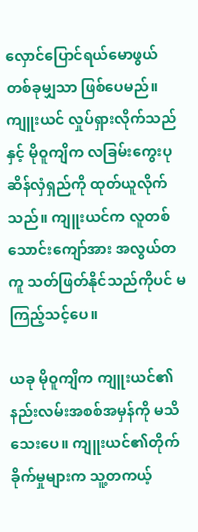လှောင်ပြောင်ရယ်မောဖွယ် တစ်ခုမျှသာ ဖြစ်ပေမည်။ ကျူးယင် လှုပ်ရှားလိုက်သည်နှင့် မိုဝူကျိက လခြမ်းကွေးပုဆိန်လှံရှည်ကို ထုတ်ယူလိုက်သည်။ ကျူးယင်က လူတစ်သောင်းကျော်အား အလွယ်တကူ သတ်ဖြတ်နိုင်သည်ကိုပင် မကြည့်သင့်ပေ။

ယခု မိုဝူကျိက ကျူးယင်၏ နည်းလမ်းအစစ်အမှန်ကို မသိသေးပေ။ ကျူးယင်၏တိုက်ခိုက်မှုများက သူ့တကယ့်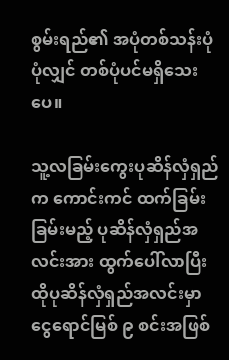စွမ်းရည်၏ အပုံတစ်သန်းပုံ ပုံလျှင် တစ်ပုံပင်မရှိသေးပေ။

သူ့လခြမ်းကွေးပုဆိန်လှံရှည်က ကောင်းကင် ထက်ခြမ်း ခြမ်းမည့် ပုဆိန်လှံရှည်အလင်းအား ထွက်ပေါ်လာပြီး ထိုပုဆိန်လှံရှည်အလင်းမှာ ငွေရောင်မြစ် ၉ စင်းအဖြစ်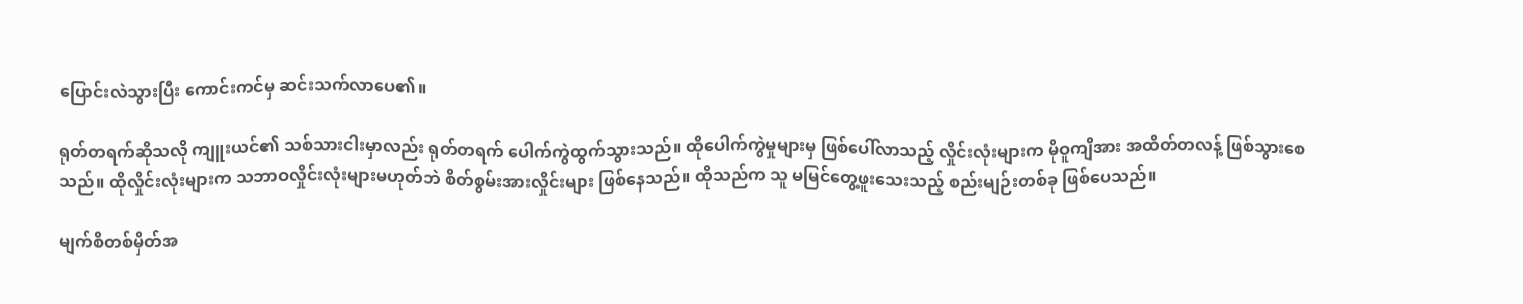ပြောင်းလဲသွားပြီး ကောင်းကင်မှ ဆင်းသက်လာပေ၏။

ရုတ်တရက်ဆိုသလို ကျူးယင်၏ သစ်သားငါးမှာလည်း ရုတ်တရက် ပေါက်ကွဲထွက်သွားသည်။ ထိုပေါက်ကွဲမှုများမှ ဖြစ်ပေါ်လာသည့် လှိုင်းလုံးများက မိုဝူကျိအား အထိတ်တလန့် ဖြစ်သွားစေသည်။ ထိုလှိုင်းလုံးများက သဘာဝလှိုင်းလုံးများမဟုတ်ဘဲ စိတ်စွမ်းအားလှိုင်းများ ဖြစ်နေသည်။ ထိုသည်က သူ မမြင်တွေ့ဖူးသေးသည့် စည်းမျဉ်းတစ်ခု ဖြစ်ပေသည်။

မျက်စိတစ်မှိတ်အ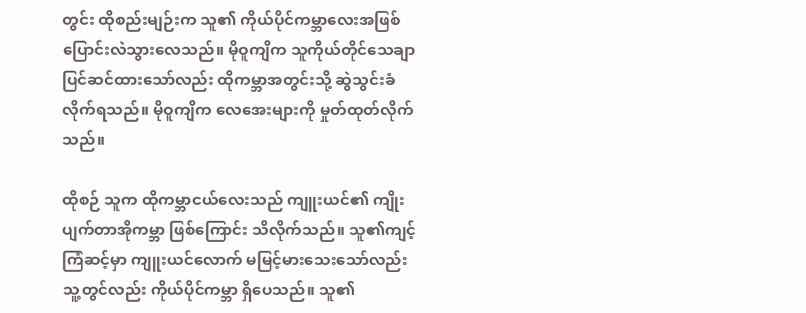တွင်း ထိုစည်းမျဉ်းက သူ၏ ကိုယ်ပိုင်ကမ္ဘာလေးအဖြစ် ပြောင်းလဲသွားလေသည်။ မိုဝူကျိက သူကိုယ်တိုင်သေချာ ပြင်ဆင်ထားသော်လည်း ထိုကမ္ဘာအတွင်းသို့ ဆွဲသွင်းခံလိုက်ရသည်။ မိုဝူကျိက လေအေးများကို မှုတ်ထုတ်လိုက်သည်။

ထိုစဉ် သူက ထိုကမ္ဘာငယ်လေးသည် ကျူးယင်၏ ကျိုးပျက်တာအိုကမ္ဘာ ဖြစ်ကြောင်း သိလိုက်သည်။ သူ၏ကျင့်ကြံဆင့်မှာ ကျူးယင်လောက် မမြင့်မားသေးသော်လည်း သူ့တွင်လည်း ကိုယ်ပိုင်ကမ္ဘာ ရှိပေသည်။ သူ၏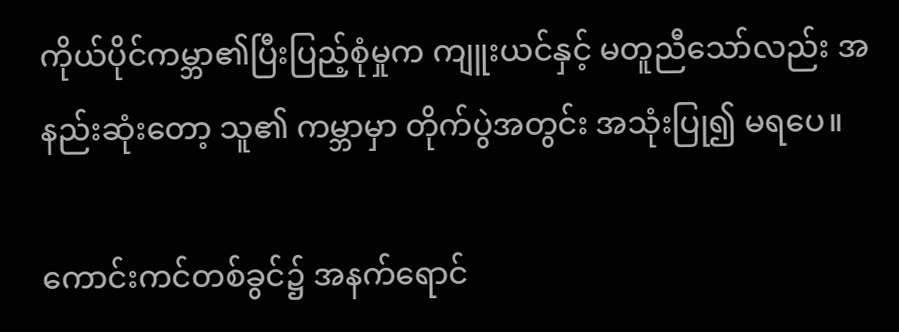ကိုယ်ပိုင်ကမ္ဘာ၏ပြီးပြည့်စုံမှုက ကျူးယင်နှင့် မတူညီသော်လည်း အနည်းဆုံးတော့ သူ၏ ကမ္ဘာမှာ တိုက်ပွဲအတွင်း အသုံးပြု၍ မရပေ။

ကောင်းကင်တစ်ခွင်၌ အနက်ရောင်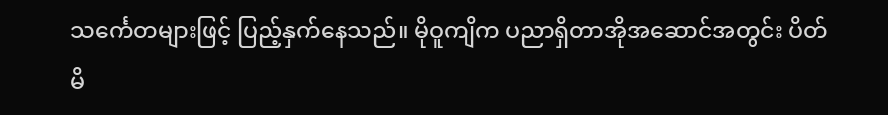သင်္ကေတများဖြင့် ပြည့်နှက်နေသည်။ မိုဝူကျိက ပညာရှိတာအိုအဆောင်အတွင်း ပိတ်မိ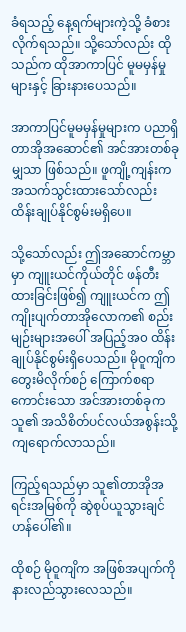ခံရသည့် နေ့ရက်များကဲ့သို့ ခံစားလိုက်ရသည်။ သို့သော်လည်း ထိုသည်က ထိုအာကာပြင် မူမမှန်မှုများနှင့် ခြားနားပေသည်။

အာကာပြင်မူမမှန်မှုများက ပညာရှိတာအိုအဆောင်၏ အင်အားတစ်ခုမျှသာ ဖြစ်သည်။ ဖူကျို့ကျန်းက အသက်သွင်းထားသော်လည်း ထိန်းချုပ်နိုင်စွမ်းမရှိပေ။

သို့သော်လည်း ဤအဆောင်ကမ္ဘာမှာ ကျူးယင်ကိုယ်တိုင် ဖန်တီးထားခြင်းဖြစ်၍ ကျူးယင်က ဤကျိုးပျက်တာအိုလောက၏ စည်းမျဉ်းများအပေါ် အပြည့်အ၀ ထိန်းချုပ်နိုင်စွမ်းရှိပေသည်။ မိုဝူကျိက တွေးမိလိုက်စဉ် ကြောက်စရာကောင်းသော အင်အားတစ်ခုက သူ၏ အသိစိတ်ပင်လယ်အစွန်းသို့ ကျရောက်လာသည်။

ကြည့်ရသည်မှာ သူ၏တာအိုအရင်းအမြစ်ကို ဆွဲစုပ်ယူသွားချင်ဟန်ပေါ်၏။

ထိုစဉ် မိုဝူကျိက အဖြစ်အပျက်ကိုနားလည်သွားလေသည်။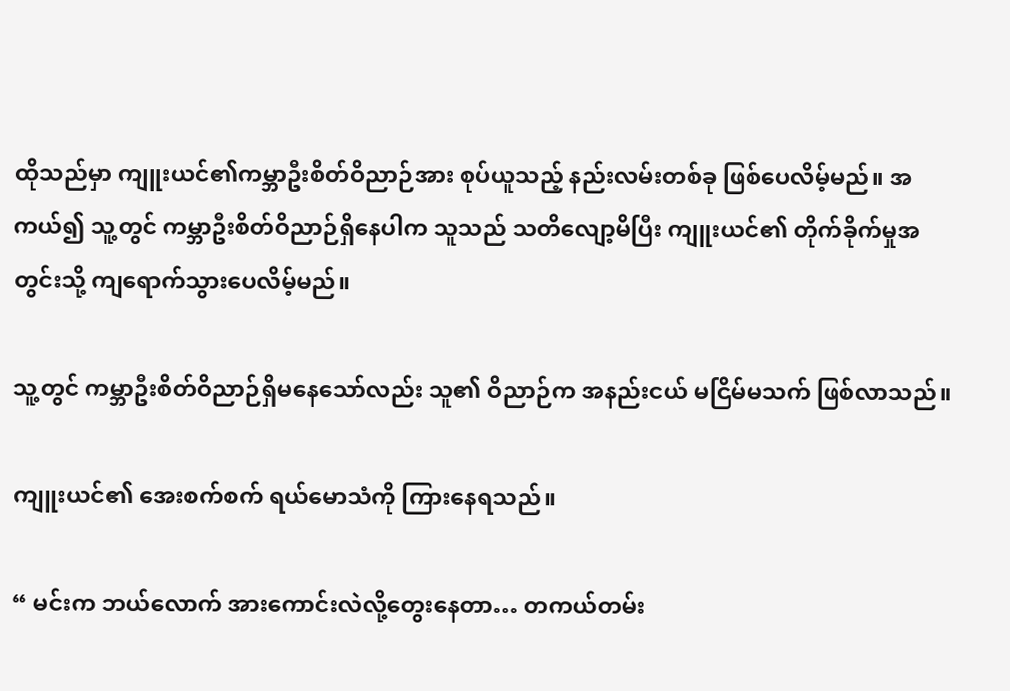ထိုသည်မှာ ကျူးယင်၏ကမ္ဘာဦးစိတ်ဝိညာဉ်အား စုပ်ယူသည့် နည်းလမ်းတစ်ခု ဖြစ်ပေလိမ့်မည်။ အကယ်၍ သူ့တွင် ကမ္ဘာဦးစိတ်ဝိညာဉ်ရှိနေပါက သူသည် သတိလျော့မိပြီး ကျူးယင်၏ တိုက်ခိုက်မှုအတွင်းသို့ ကျရောက်သွားပေလိမ့်မည်။

သူ့တွင် ကမ္ဘာဦးစိတ်ဝိညာဉ်ရှိမနေသော်လည်း သူ၏ ဝိညာဉ်က အနည်းငယ် မငြိမ်မသက် ဖြစ်လာသည်။

ကျူးယင်၏ အေးစက်စက် ရယ်မောသံကို ကြားနေရသည်။

“ မင်းက ဘယ်လောက် အားကောင်းလဲလို့တွေးနေတာ… တကယ်တမ်း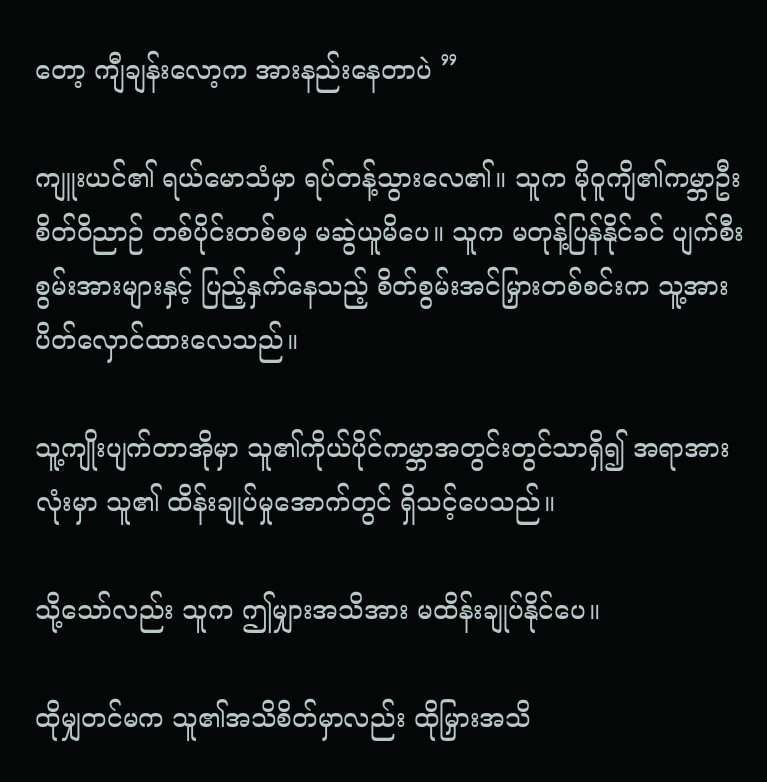တော့ ကျီချန်းလော့က အားနည်းနေတာပဲ ”

ကျူးယင်၏ ရယ်မောသံမှာ ရပ်တန့်သွားလေ၏။ သူက မိုဝူကျိ၏ကမ္ဘာဦး စိတ်ဝိညာဉ် တစ်ပိုင်းတစ်စမှ မဆွဲယူမိပေ။ သူက မတုန့်ပြန်နိုင်ခင် ပျက်စီးစွမ်းအားများနှင့် ပြည့်နှက်နေသည့် စိတ်စွမ်းအင်မြှားတစ်စင်းက သူ့အား ပိတ်လှောင်ထားလေသည်။

သူ့ကျိုးပျက်တာအိုမှာ သူ၏ကိုယ်ပိုင်ကမ္ဘာအတွင်းတွင်သာရှိ၍ အရာအားလုံးမှာ သူ၏ ထိန်းချုပ်မှုအောက်တွင် ရှိသင့်ပေသည်။

သို့သော်လည်း သူက ဤမျှားအသိအား မထိန်းချုပ်နိုင်ပေ။

ထိုမျှတင်မက သူ၏အသိစိတ်မှာလည်း ထိုမြှားအသိ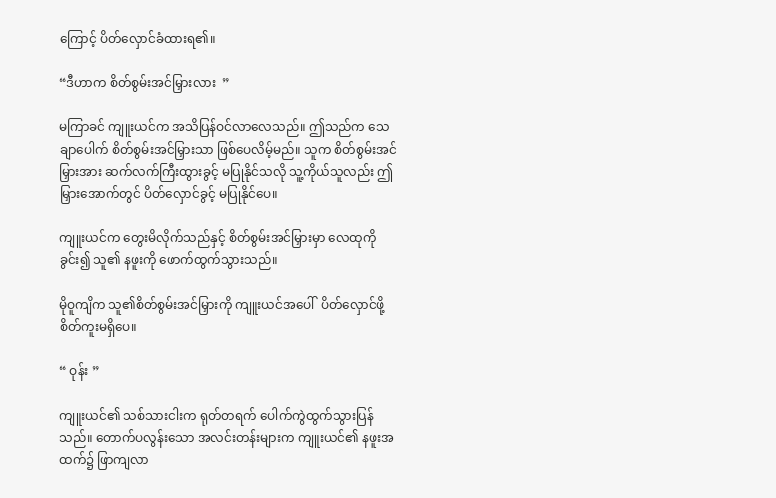ကြောင့် ပိတ်လှောင်ခံထားရ၏။

“ဒီဟာက စိတ်စွမ်းအင်မြှားလား  ”

မကြာခင် ကျူးယင်က အသိပြန်ဝင်လာလေသည်။ ဤသည်က သေချာပေါက် စိတ်စွမ်းအင်မြှားသာ ဖြစ်ပေလိမ့်မည်။ သူက စိတ်စွမ်းအင်မြှားအား ဆက်လက်ကြီးထွားခွင့် မပြုနိုင်သလို သူ့ကိုယ်သူလည်း ဤမြှားအောက်တွင် ပိတ်လှောင်ခွင့် မပြုနိုင်ပေ။

ကျူးယင်က တွေးမိလိုက်သည်နှင့် စိတ်စွမ်းအင်မြှားမှာ လေထုကိုခွင်း၍ သူ၏ နဖူးကို ဖောက်ထွက်သွားသည်။

မိုဝူကျိက သူ၏စိတ်စွမ်းအင်မြှားကို ကျူးယင်အပေါ်  ပိတ်လှောင်ဖို့ စိတ်ကူးမရှိပေ။

“ ဝုန်း ”

ကျူးယင်၏ သစ်သားငါးက ရုတ်တရက် ပေါက်ကွဲထွက်သွားပြန်သည်။ တောက်ပလွန်းသော အလင်းတန်းများက ကျူးယင်၏ နဖူးအထက်၌ ဖြာကျလာ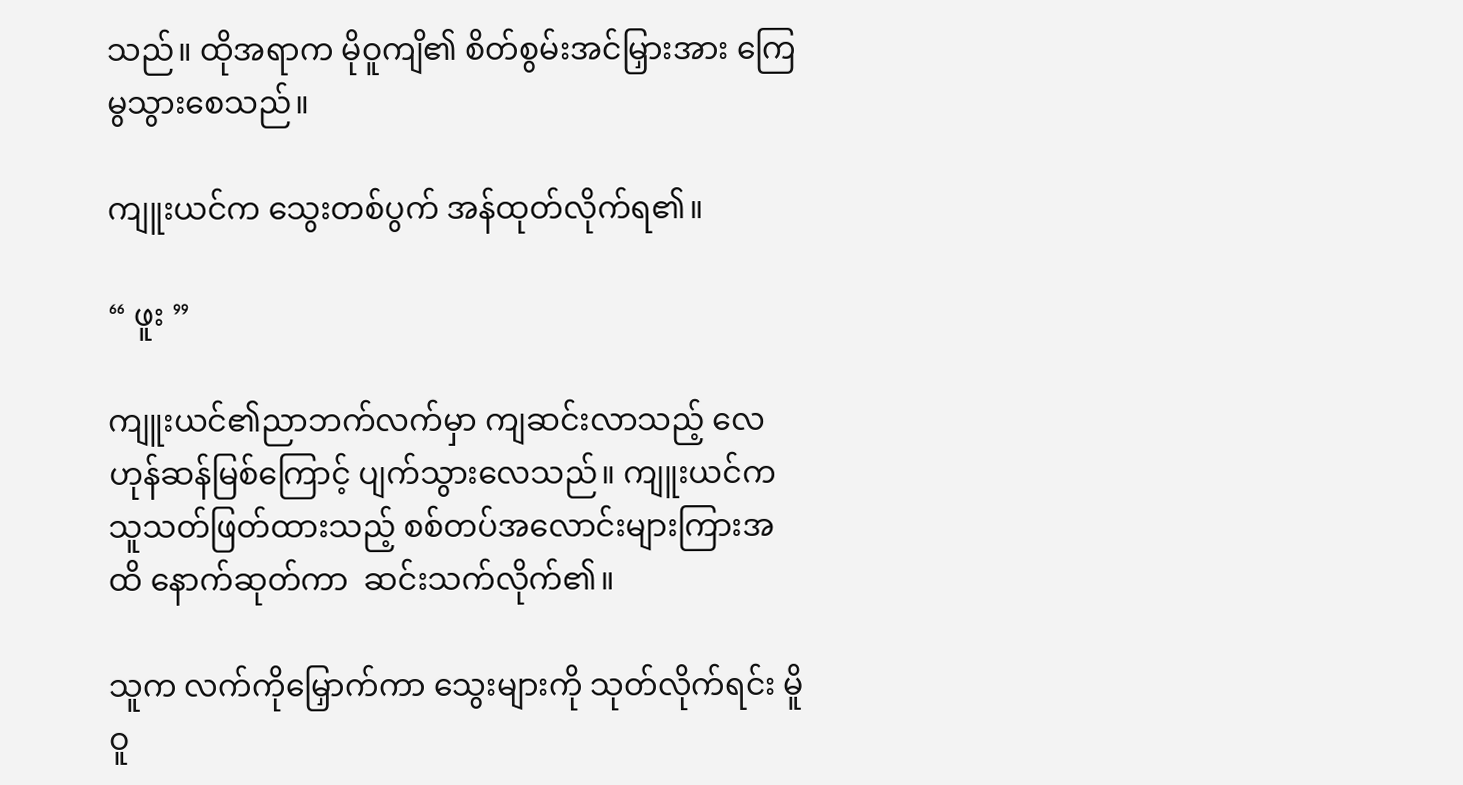သည်။ ထိုအရာက မိုဝူကျိ၏ စိတ်စွမ်းအင်မြှားအား ကြေမွသွားစေသည်။

ကျူးယင်က သွေးတစ်ပွက် အန်ထုတ်လိုက်ရ၏။

“ ဖူး ”

ကျူးယင်၏ညာဘက်လက်မှာ ကျဆင်းလာသည့် လေဟုန်ဆန်မြစ်ကြောင့် ပျက်သွားလေသည်။ ကျူးယင်က သူသတ်ဖြတ်ထားသည့် စစ်တပ်အလောင်းများကြားအထိ နောက်ဆုတ်ကာ  ဆင်းသက်လိုက်၏။

သူက လက်ကိုမြှောက်ကာ သွေးများကို သုတ်လိုက်ရင်း မိူဝူ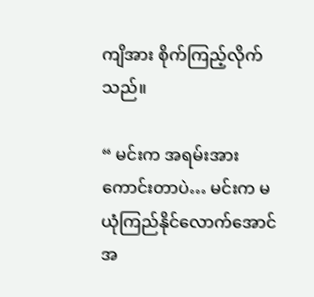ကျိအား စိုက်ကြည့်လိုက်သည်။

“ မင်းက အရမ်းအားကောင်းတာပဲ… မင်းက မယုံကြည်နိုင်လောက်အောင်အ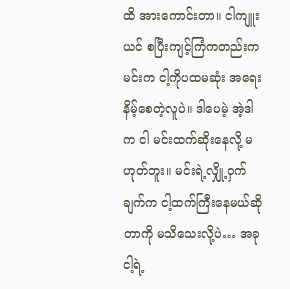ထိ အားကောင်းတာ။ ငါကျူးယင် စပြီးကျင့်ကြံကတည်းက မင်းက ငါ့ကိုပထမဆုံး အရေးနိမ့်စေတဲ့လူပဲ။ ဒါပေမဲ့ အဲ့ဒါက ငါ မင်းထက်ဆိုးနေလို့ မဟုတ်ဘူး။ မင်းရဲ့လျှို့ဝှက်ချက်က ငါ့ထက်ကြီးနေမယ်ဆိုတာကို မသိသေးလို့ပဲ… အခု ငါ့ရဲ့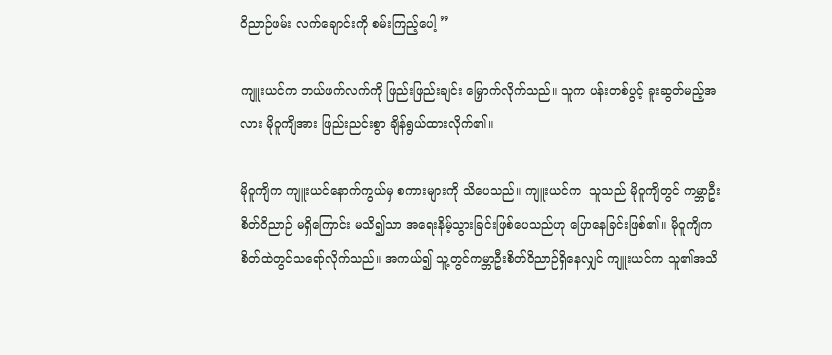ဝိညာဉ်ဖမ်း လက်ချောင်းကို စမ်းကြည့်ပေါ့ ”

ကျူးယင်က ဘယ်ဖက်လက်ကို ဖြည်းဖြည်းချင်း မြှောက်လိုက်သည်။ သူက ပန်းတစ်ပွင့် ခူးဆွတ်မည့်အလား မိုဝူကျိအား ဖြည်းညင်းစွာ ချိန်ရွယ်ထားလိုက်၏။

မိုဝူကျိက ကျူးယင်နောက်ကွယ်မှ စကားများကို သိပေသည်။ ကျူးယင်က  သူသည် မိုဝူကျိတွင် ကမ္ဘာဦးစိတ်ဝိညာဉ် မရှိကြောင်း မသိ၍သာ အရေးနိမ့်သွားခြင်းဖြစ်ပေသည်ဟု ပြောနေခြင်းဖြစ်၏။ မိုဝူကျိက စိတ်ထဲတွင်သရော်လိုက်သည်။ အကယ်၍ သူ့တွင်ကမ္ဘာဦးစိတ်ဝိညာဉ်ရှိနေလျှင် ကျူးယင်က သူ၏အသိ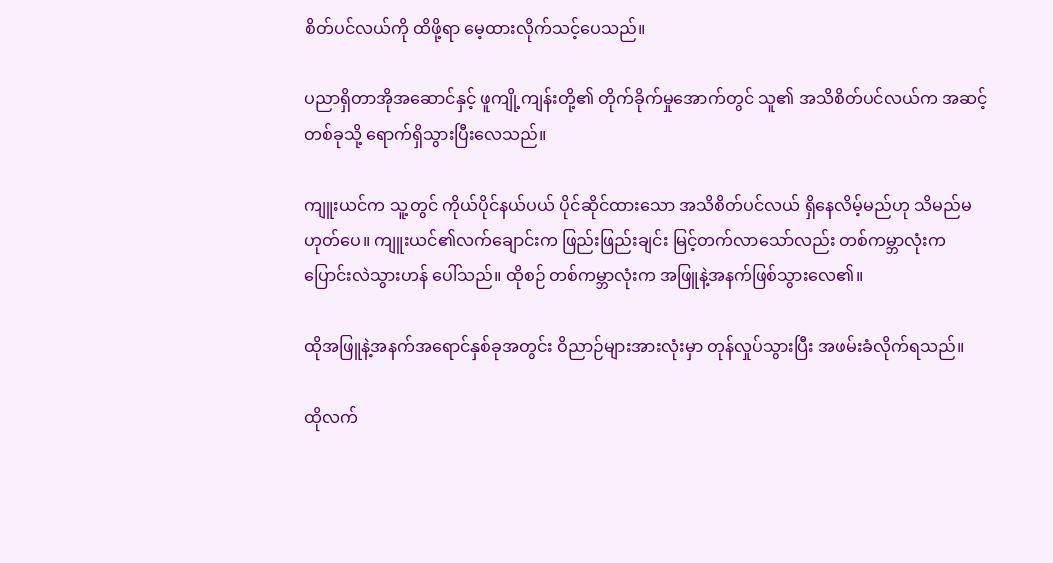စိတ်ပင်လယ်ကို ထိဖို့ရာ မေ့ထားလိုက်သင့်ပေသည်။

ပညာရှိတာအိုအဆောင်နှင့် ဖူကျို့ကျန်းတို့၏ တိုက်ခိုက်မှုအောက်တွင် သူ၏ အသိစိတ်ပင်လယ်က အဆင့်တစ်ခုသို့ ရောက်ရှိသွားပြီးလေသည်။

ကျူးယင်က သူ့တွင် ကိုယ်ပိုင်နယ်ပယ် ပိုင်ဆိုင်ထားသော အသိစိတ်ပင်လယ် ရှိနေလိမ့်မည်ဟု သိမည်မဟုတ်ပေ။ ကျူးယင်၏လက်ချောင်းက ဖြည်းဖြည်းချင်း မြင့်တက်လာသော်လည်း တစ်ကမ္ဘာလုံးက ပြောင်းလဲသွားဟန် ပေါ်သည်။ ထိုစဉ် တစ်ကမ္ဘာလုံးက အဖြူနဲ့အနက်ဖြစ်သွားလေ၏။

ထိုအဖြူနဲ့အနက်အရောင်နှစ်ခုအတွင်း ဝိညာဉ်များအားလုံးမှာ တုန်လှုပ်သွားပြီး အဖမ်းခံလိုက်ရသည်။

ထိုလက်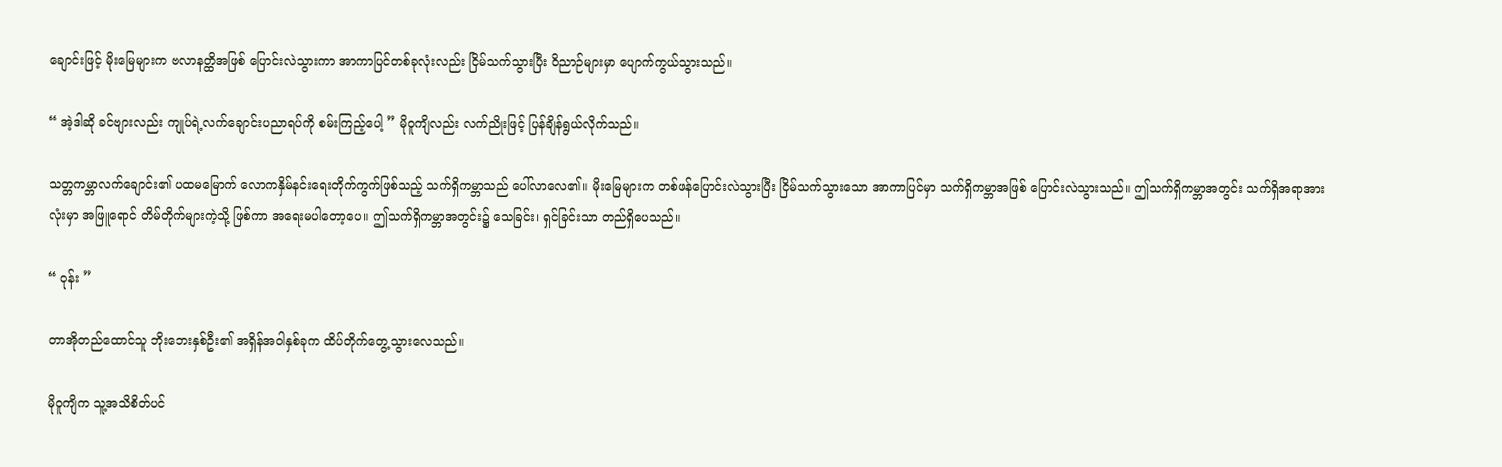ချောင်းဖြင့် မိုးမြေများက ဗလာနတ္ထိအဖြစ် ပြောင်းလဲသွားကာ အာကာပြင်တစ်ခုလုံးလည်း ငြိမ်သက်သွားပြီး ဝိညာဉ်များမှာ ပျောက်ကွယ်သွားသည်။

“ အဲ့ဒါဆို ခင်ဗျားလည်း ကျုပ်ရဲ့လက်ချောင်းပညာရပ်ကို စမ်းကြည့်ပေါ့ ” မိုဝူကျိလည်း လက်ညိုးဖြင့် ပြန်ချိန်ရွယ်လိုက်သည်။

သတ္တကမ္ဘာလက်ချောင်း၏ ပထမမြောက် လောကနှိမ်နင်းရေးတိုက်ကွက်ဖြစ်သည့် သက်ရှိကမ္ဘာသည် ပေါ်လာလေ၏။ မိုးမြေများက တစ်ဖန်ပြောင်းလဲသွားပြီး ငြိမ်သက်သွားသော အာကာပြင်မှာ သက်ရှိကမ္ဘာအဖြစ် ပြောင်းလဲသွားသည်။ ဤသက်ရှိကမ္ဘာအတွင်း သက်ရှိအရာအားလုံးမှာ အဖြူရောင် တိမ်တိုက်များကဲ့သို့ ဖြစ်ကာ အရေးမပါတော့ပေ။ ဤသက်ရှိကမ္ဘာအတွင်း၌ သေခြင်း၊ ရှင်ခြင်းသာ တည်ရှိပေသည်။

“ ဝုန်း ”

တာအိုတည်ထောင်သူ ဘိုးဘေးနှစ်ဦး၏ အရှိန်အဝါနှစ်ခုက ထိပ်တိုက်တွေ့သွားလေသည်။

မိုဝူကျိက သူ့အသိစိတ်ပင်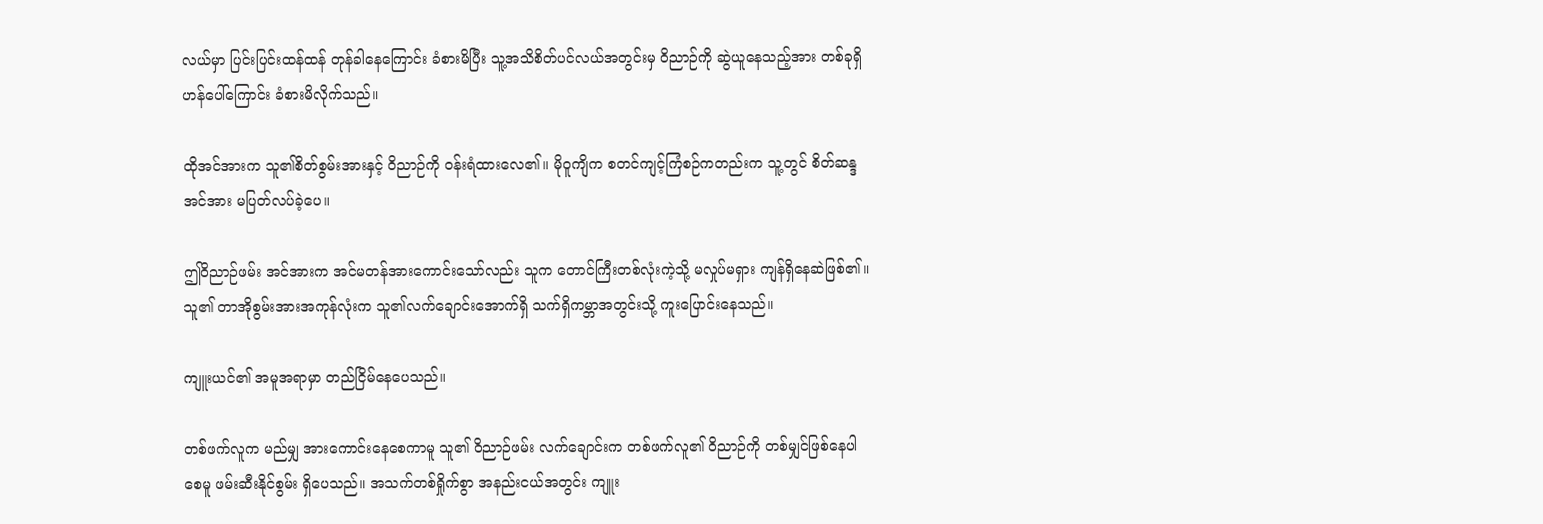လယ်မှာ ပြင်းပြင်းထန်ထန် တုန်ခါနေကြောင်း ခံစားမိပြီး သူ့အသိစိတ်ပင်လယ်အတွင်းမှ ဝိညာဉ်ကို ဆွဲယူနေသည့်အား တစ်ခုရှိဟန်ပေါ်ကြောင်း ခံစားမိလိုက်သည်။

ထိုအင်အားက သူ၏စိတ်စွမ်းအားနှင့် ဝိညာဉ်ကို ဝန်းရံထားလေ၏။ မိုဝူကျိက စတင်ကျင့်ကြံစဉ်ကတည်းက သူ့တွင် စိတ်ဆန္ဒအင်အား မပြတ်လပ်ခဲ့ပေ။

ဤဝိညာဉ်ဖမ်း အင်အားက အင်မတန်အားကောင်းသော်လည်း သူက တောင်ကြီးတစ်လုံးကဲ့သို့ မလှုပ်မရှား ကျန်ရှိနေဆဲဖြစ်၏။ သူ၏ တာအိုစွမ်းအားအကုန်လုံးက သူ၏လက်ချောင်းအောက်ရှိ သက်ရှိကမ္ဘာအတွင်းသို့ ကူးပြောင်းနေသည်။

ကျူးယင်၏ အမူအရာမှာ တည်ငြိမ်နေပေသည်။

တစ်ဖက်လူက မည်မျှ အားကောင်းနေစေကာမူ သူ၏ ဝိညာဉ်ဖမ်း လက်ချောင်းက တစ်ဖက်လူ၏ ဝိညာဉ်ကို တစ်မျှင်ဖြစ်နေပါစေမူ ဖမ်းဆီးနိုင်စွမ်း ရှိပေသည်။ အသက်တစ်ရှိုက်စွာ အနည်းငယ်အတွင်း ကျူး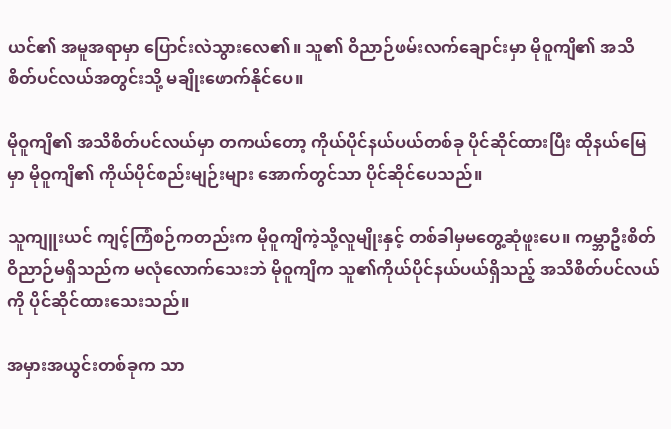ယင်၏ အမူအရာမှာ ပြောင်းလဲသွားလေ၏။ သူ၏ ဝိညာဉ်ဖမ်းလက်ချောင်းမှာ မိုဝူကျိ၏ အသိစိတ်ပင်လယ်အတွင်းသို့ မချိုးဖောက်နိုင်ပေ။

မိုဝူကျိ၏ အသိစိတ်ပင်လယ်မှာ တကယ်တော့ ကိုယ်ပိုင်နယ်ပယ်တစ်ခု ပိုင်ဆိုင်ထားပြီး ထိုနယ်မြေမှာ မိုဝူကျိ၏ ကိုယ်ပိုင်စည်းမျဉ်းများ အောက်တွင်သာ ပိုင်ဆိုင်ပေသည်။

သူကျူးယင် ကျင့်ကြံစဉ်ကတည်းက မိုဝူကျိကဲ့သို့လူမျိုးနှင့် တစ်ခါမှမတွေ့ဆုံဖူးပေ။ ကမ္ဘာဦးစိတ်ဝိညာဉ်မရှိသည်က မလုံလောက်သေးဘဲ မိုဝူကျိက သူ၏ကိုယ်ပိုင်နယ်ပယ်ရှိသည့် အသိစိတ်ပင်လယ်ကို ပိုင်ဆိုင်ထားသေးသည်။

အမှားအယွင်းတစ်ခုက သာ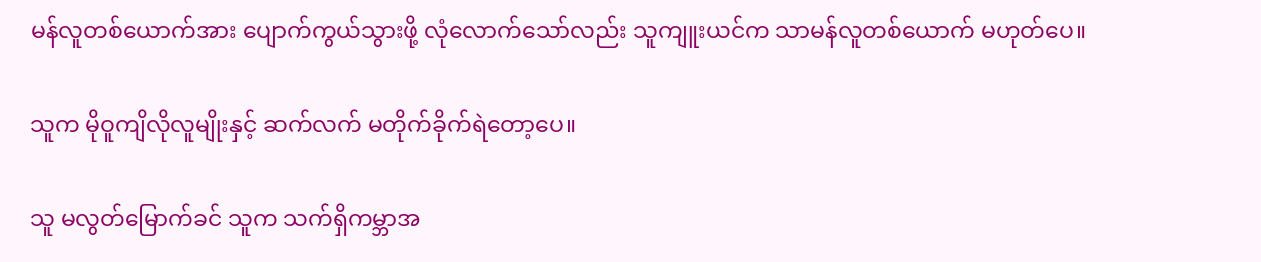မန်လူတစ်ယောက်အား ပျောက်ကွယ်သွားဖို့ လုံလောက်သော်လည်း သူကျူးယင်က သာမန်လူတစ်ယောက် မဟုတ်ပေ။

သူက မိုဝူကျိလိုလူမျိုးနှင့် ဆက်လက် မတိုက်ခိုက်ရဲတော့ပေ။

သူ မလွတ်မြောက်ခင် သူက သက်ရှိကမ္ဘာအ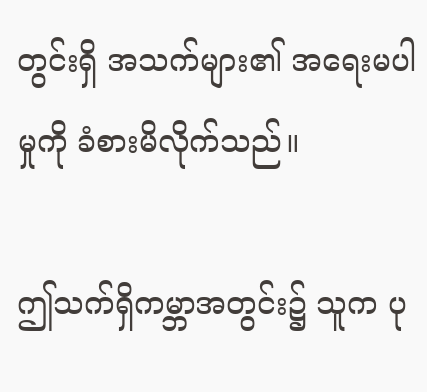တွင်းရှိ အသက်များ၏ အရေးမပါမှုကို ခံစားမိလိုက်သည်။

ဤသက်ရှိကမ္ဘာအတွင်း၌ သူက ပု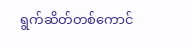ရွက်ဆိတ်တစ်ကောင်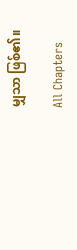မျှသာ ဖြစ်၏။

All Chapters